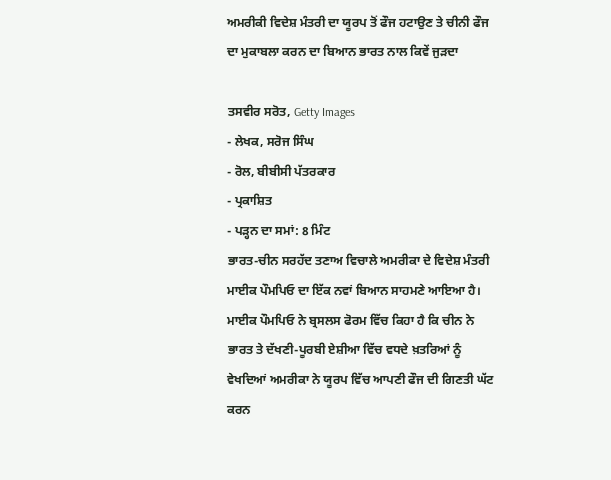ਅਮਰੀਕੀ ਵਿਦੇਸ਼ ਮੰਤਰੀ ਦਾ ਯੂਰਪ ਤੋਂ ਫੌਜ ਹਟਾਉਣ ਤੇ ਚੀਨੀ ਫੌਜ ਦਾ ਮੁਕਾਬਲਾ ਕਰਨ ਦਾ ਬਿਆਨ ਭਾਰਤ ਨਾਲ ਕਿਵੇਂ ਜੁੜਦਾ

ਤਸਵੀਰ ਸਰੋਤ, Getty Images
- ਲੇਖਕ, ਸਰੋਜ ਸਿੰਘ
- ਰੋਲ, ਬੀਬੀਸੀ ਪੱਤਰਕਾਰ
- ਪ੍ਰਕਾਸ਼ਿਤ
- ਪੜ੍ਹਨ ਦਾ ਸਮਾਂ: 8 ਮਿੰਟ
ਭਾਰਤ-ਚੀਨ ਸਰਹੱਦ ਤਣਾਅ ਵਿਚਾਲੇ ਅਮਰੀਕਾ ਦੇ ਵਿਦੇਸ਼ ਮੰਤਰੀ ਮਾਈਕ ਪੌਮਪਿਓ ਦਾ ਇੱਕ ਨਵਾਂ ਬਿਆਨ ਸਾਹਮਣੇ ਆਇਆ ਹੈ।
ਮਾਈਕ ਪੌਮਪਿਓ ਨੇ ਬ੍ਰਸਲਸ ਫੋਰਮ ਵਿੱਚ ਕਿਹਾ ਹੈ ਕਿ ਚੀਨ ਨੇ ਭਾਰਤ ਤੇ ਦੱਖਣੀ-ਪੂਰਬੀ ਏਸ਼ੀਆ ਵਿੱਚ ਵਧਦੇ ਖ਼ਤਰਿਆਂ ਨੂੰ ਵੇਖਦਿਆਂ ਅਮਰੀਕਾ ਨੇ ਯੂਰਪ ਵਿੱਚ ਆਪਣੀ ਫੌਜ ਦੀ ਗਿਣਤੀ ਘੱਟ ਕਰਨ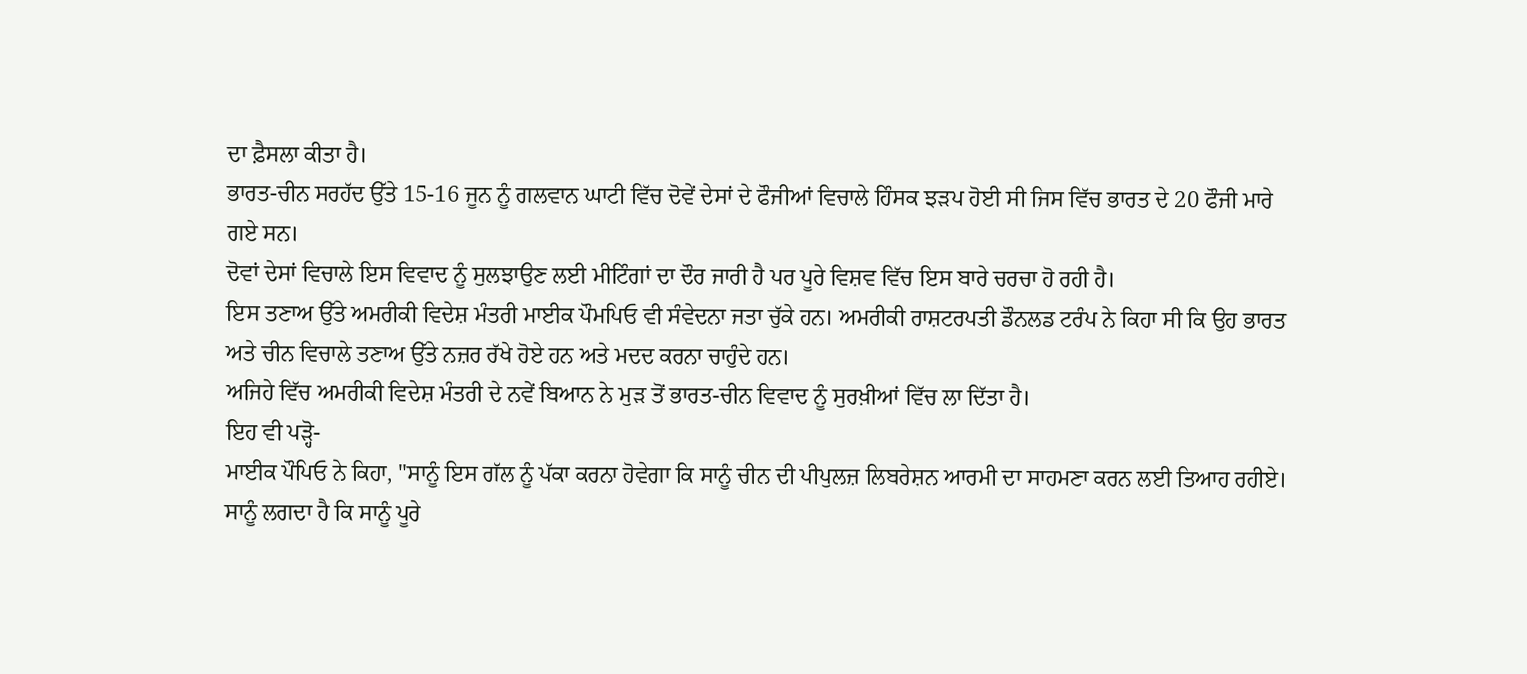ਦਾ ਫ਼ੈਸਲਾ ਕੀਤਾ ਹੈ।
ਭਾਰਤ-ਚੀਨ ਸਰਹੱਦ ਉੱਤੇ 15-16 ਜੂਨ ਨੂੰ ਗਲਵਾਨ ਘਾਟੀ ਵਿੱਚ ਦੋਵੇਂ ਦੇਸਾਂ ਦੇ ਫੌਜੀਆਂ ਵਿਚਾਲੇ ਹਿੰਸਕ ਝੜਪ ਹੋਈ ਸੀ ਜਿਸ ਵਿੱਚ ਭਾਰਤ ਦੇ 20 ਫੌਜੀ ਮਾਰੇ ਗਏ ਸਨ।
ਦੋਵਾਂ ਦੇਸਾਂ ਵਿਚਾਲੇ ਇਸ ਵਿਵਾਦ ਨੂੰ ਸੁਲਝਾਉਣ ਲਈ ਮੀਟਿੰਗਾਂ ਦਾ ਦੌਰ ਜਾਰੀ ਹੈ ਪਰ ਪੂਰੇ ਵਿਸ਼ਵ ਵਿੱਚ ਇਸ ਬਾਰੇ ਚਰਚਾ ਹੋ ਰਹੀ ਹੈ।
ਇਸ ਤਣਾਅ ਉੱਤੇ ਅਮਰੀਕੀ ਵਿਦੇਸ਼ ਮੰਤਰੀ ਮਾਈਕ ਪੌਮਪਿਓ ਵੀ ਸੰਵੇਦਨਾ ਜਤਾ ਚੁੱਕੇ ਹਨ। ਅਮਰੀਕੀ ਰਾਸ਼ਟਰਪਤੀ ਡੌਨਲਡ ਟਰੰਪ ਨੇ ਕਿਹਾ ਸੀ ਕਿ ਉਹ ਭਾਰਤ ਅਤੇ ਚੀਨ ਵਿਚਾਲੇ ਤਣਾਅ ਉੱਤੇ ਨਜ਼ਰ ਰੱਖੇ ਹੋਏ ਹਨ ਅਤੇ ਮਦਦ ਕਰਨਾ ਚਾਹੁੰਦੇ ਹਨ।
ਅਜਿਹੇ ਵਿੱਚ ਅਮਰੀਕੀ ਵਿਦੇਸ਼ ਮੰਤਰੀ ਦੇ ਨਵੇਂ ਬਿਆਨ ਨੇ ਮੁੜ ਤੋਂ ਭਾਰਤ-ਚੀਨ ਵਿਵਾਦ ਨੂੰ ਸੁਰਖ਼ੀਆਂ ਵਿੱਚ ਲਾ ਦਿੱਤਾ ਹੈ।
ਇਹ ਵੀ ਪੜ੍ਹੋ-
ਮਾਈਕ ਪੌਪਿਓ ਨੇ ਕਿਹਾ, "ਸਾਨੂੰ ਇਸ ਗੱਲ ਨੂੰ ਪੱਕਾ ਕਰਨਾ ਹੋਵੇਗਾ ਕਿ ਸਾਨੂੰ ਚੀਨ ਦੀ ਪੀਪੁਲਜ਼ ਲਿਬਰੇਸ਼ਨ ਆਰਮੀ ਦਾ ਸਾਹਮਣਾ ਕਰਨ ਲਈ ਤਿਆਹ ਰਹੀਏ। ਸਾਨੂੰ ਲਗਦਾ ਹੈ ਕਿ ਸਾਨੂੰ ਪੂਰੇ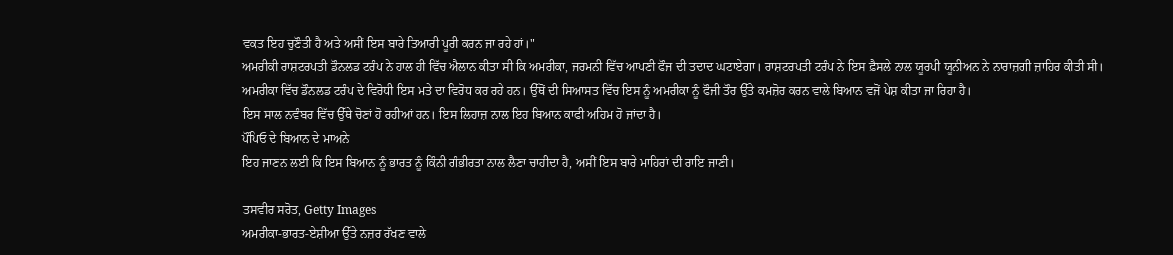ਵਕਤ ਇਹ ਚੁਣੌਤੀ ਹੈ ਅਤੇ ਅਸੀਂ ਇਸ ਬਾਰੇ ਤਿਆਰੀ ਪੂਰੀ ਕਰਨ ਜਾ ਰਹੇ ਹਾਂ।"
ਅਮਰੀਕੀ ਰਾਸ਼ਟਰਪਤੀ ਡੌਨਲਡ ਟਰੰਪ ਨੇ ਹਾਲ ਹੀ ਵਿੱਚ ਐਲਾਨ ਕੀਤਾ ਸੀ ਕਿ ਅਮਰੀਕਾ, ਜਰਮਨੀ ਵਿੱਚ ਆਪਣੀ ਫੌਜ ਦੀ ਤਦਾਦ ਘਟਾਏਗਾ। ਰਾਸ਼ਟਰਪਤੀ ਟਰੰਪ ਨੇ ਇਸ ਫ਼ੈਸਲੇ ਨਾਲ ਯੂਰਪੀ ਯੂਨੀਅਨ ਨੇ ਨਾਰਾਜ਼ਗੀ ਜ਼ਾਹਿਰ ਕੀਤੀ ਸੀ।
ਅਮਰੀਕਾ ਵਿੱਚ ਡੌਨਲਡ ਟਰੰਪ ਦੇ ਵਿਰੋਧੀ ਇਸ ਮਤੇ ਦਾ ਵਿਰੋਧ ਕਰ ਰਹੇ ਹਨ। ਉੱਥੋਂ ਦੀ ਸਿਆਸਤ ਵਿੱਚ ਇਸ ਨੂੰ ਅਮਰੀਕਾ ਨੂੰ ਫੌਜੀ ਤੌਰ ਉੱਤੇ ਕਮਜ਼ੋਰ ਕਰਨ ਵਾਲੇ ਬਿਆਨ ਵਜੋਂ ਪੇਸ਼ ਕੀਤਾ ਜਾ ਰਿਹਾ ਹੈ।
ਇਸ ਸਾਲ ਨਵੰਬਰ ਵਿੱਚ ਉੱਥੇ ਚੋਣਾਂ ਹੋ ਰਹੀਆਂ ਹਨ। ਇਸ ਲਿਹਾਜ਼ ਨਾਲ ਇਹ ਬਿਆਨ ਕਾਫੀ ਅਹਿਮ ਹੋ ਜਾਂਦਾ ਹੈ।
ਪੌਂਪਿਓ ਦੇ ਬਿਆਨ ਦੇ ਮਾਅਨੇ
ਇਹ ਜਾਣਨ ਲਈ ਕਿ ਇਸ ਬਿਆਨ ਨੂੰ ਭਾਰਤ ਨੂੰ ਕਿੰਨੀ ਗੰਭੀਰਤਾ ਨਾਲ ਲੈਣਾ ਚਾਹੀਦਾ ਹੈ, ਅਸੀਂ ਇਸ ਬਾਰੇ ਮਾਹਿਰਾਂ ਦੀ ਰਾਇ ਜਾਣੀ।

ਤਸਵੀਰ ਸਰੋਤ, Getty Images
ਅਮਰੀਕਾ-ਭਾਰਤ-ਏਸ਼ੀਆ ਉੱਤੇ ਨਜ਼ਰ ਰੱਖਣ ਵਾਲੇ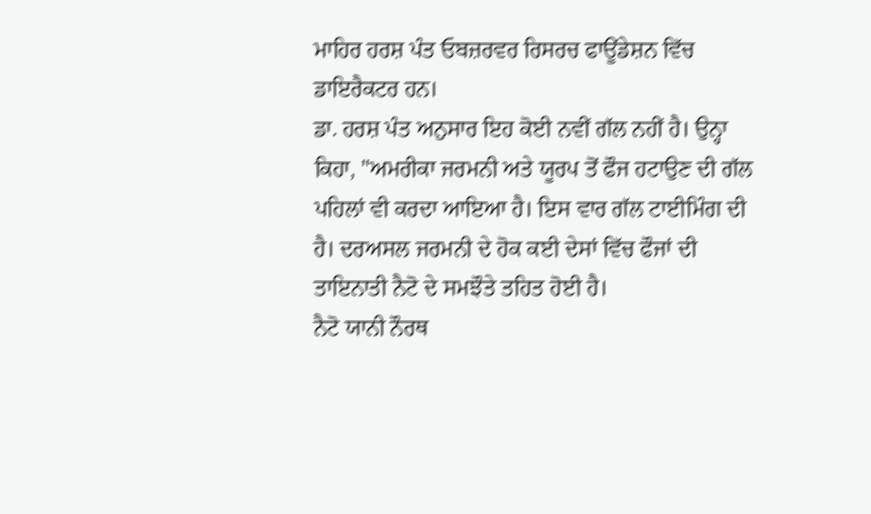ਮਾਹਿਰ ਹਰਸ਼ ਪੰਤ ਓਬਜ਼ਰਵਰ ਰਿਸਰਚ ਫਾਊਂਡੇਸ਼ਨ ਵਿੱਚ ਡਾਇਰੈਕਟਰ ਹਨ।
ਡਾ. ਹਰਸ਼ ਪੰਤ ਅਨੁਸਾਰ ਇਹ ਕੋਈ ਨਵੀਂ ਗੱਲ ਨਹੀਂ ਹੈ। ਉਨ੍ਹਾ ਕਿਹਾ, "ਅਮਰੀਕਾ ਜਰਮਨੀ ਅਤੇ ਯੂਰਪ ਤੋਂ ਫੌਜ ਹਟਾਉਣ ਦੀ ਗੱਲ ਪਹਿਲਾਂ ਵੀ ਕਰਦਾ ਆਇਆ ਹੈ। ਇਸ ਵਾਰ ਗੱਲ ਟਾਈਮਿੰਗ ਦੀ ਹੈ। ਦਰਅਸਲ ਜਰਮਨੀ ਦੇ ਹੋਕ ਕਈ ਦੇਸਾਂ ਵਿੱਚ ਫੌਜਾਂ ਦੀ ਤਾਇਨਾਤੀ ਨੈਟੋ ਦੇ ਸਮਝੌਤੇ ਤਹਿਤ ਹੋਈ ਹੈ।
ਨੈਟੋ ਯਾਨੀ ਨੌਰਥ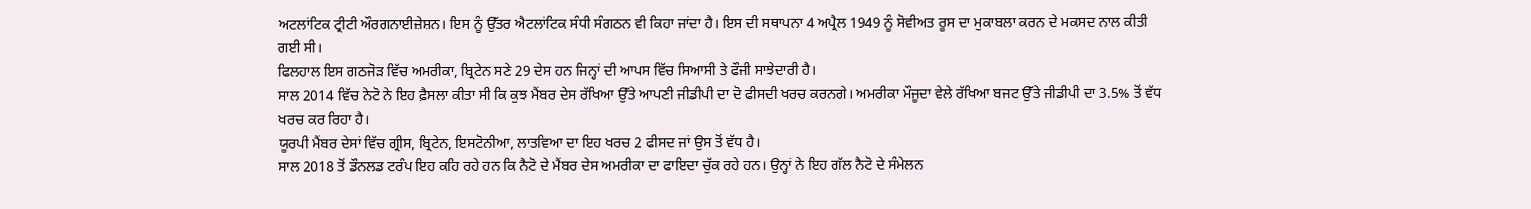ਅਟਲਾਂਟਿਕ ਟ੍ਰੀਟੀ ਔਰਗਨਾਈਜ਼ੇਸ਼ਨ। ਇਸ ਨੂੰ ਉੱਤਰ ਐਟਲਾਂਟਿਕ ਸੰਧੀ ਸੰਗਠਨ ਵੀ ਕਿਹਾ ਜਾਂਦਾ ਹੈ। ਇਸ ਦੀ ਸਥਾਪਨਾ 4 ਅਪ੍ਰੈਲ 1949 ਨੂੰ ਸੋਵੀਅਤ ਰੂਸ ਦਾ ਮੁਕਾਬਲਾ ਕਰਨ ਦੇ ਮਕਸਦ ਨਾਲ ਕੀਤੀ ਗਈ ਸੀ।
ਫਿਲਹਾਲ ਇਸ ਗਠਜੋੜ ਵਿੱਚ ਅਮਰੀਕਾ, ਬ੍ਰਿਟੇਨ ਸਣੇ 29 ਦੇਸ ਹਨ ਜਿਨ੍ਹਾਂ ਦੀ ਆਪਸ ਵਿੱਚ ਸਿਆਸੀ ਤੇ ਫੌਜੀ ਸਾਝੇਦਾਰੀ ਹੈ।
ਸਾਲ 2014 ਵਿੱਚ ਨੇਟੋ ਨੇ ਇਹ ਫ਼ੈਸਲਾ ਕੀਤਾ ਸੀ ਕਿ ਕੁਝ ਮੈਂਬਰ ਦੇਸ ਰੱਖਿਆ ਉੱਤੇ ਆਪਣੀ ਜੀਡੀਪੀ ਦਾ ਦੋ ਫੀਸਦੀ ਖਰਚ ਕਰਨਗੇ। ਅਮਰੀਕਾ ਮੌਜੂਦਾ ਵੇਲੇ ਰੱਖਿਆ ਬਜਟ ਉੱਤੇ ਜੀਡੀਪੀ ਦਾ 3.5% ਤੋਂ ਵੱਧ ਖਰਚ ਕਰ ਰਿਹਾ ਹੈ।
ਯੂਰਪੀ ਮੈਂਬਰ ਦੇਸਾਂ ਵਿੱਚ ਗ੍ਰੀਸ, ਬ੍ਰਿਟੇਨ, ਇਸਟੋਨੀਆ, ਲਾਤਵਿਆ ਦਾ ਇਹ ਖਰਚ 2 ਫੀਸਦ ਜਾਂ ਉਸ ਤੋਂ ਵੱਧ ਹੈ।
ਸਾਲ 2018 ਤੋਂ ਡੌਨਲਡ ਟਰੰਪ ਇਹ ਕਹਿ ਰਹੇ ਹਨ ਕਿ ਨੈਟੋ ਦੇ ਮੈਂਬਰ ਦੇਸ ਅਮਰੀਕਾ ਦਾ ਫਾਇਦਾ ਚੁੱਕ ਰਹੇ ਹਨ। ਉਨ੍ਹਾਂ ਨੇ ਇਹ ਗੱਲ ਨੈਟੋ ਦੇ ਸੰਮੇਲਨ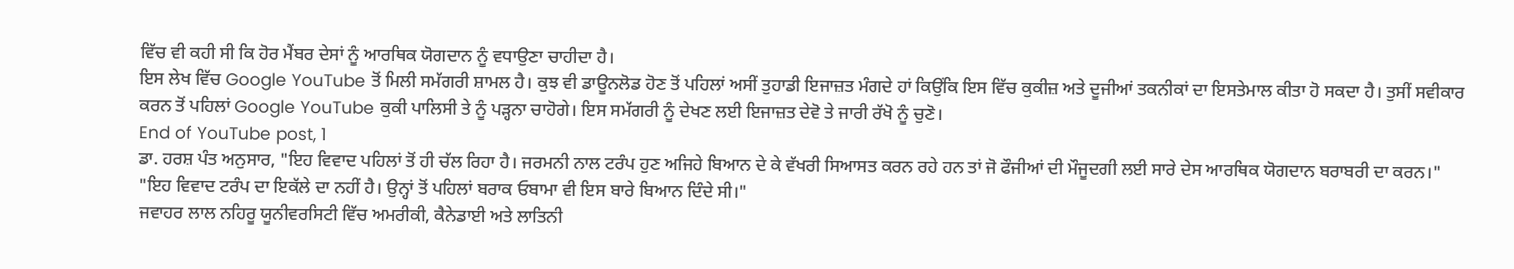ਵਿੱਚ ਵੀ ਕਹੀ ਸੀ ਕਿ ਹੋਰ ਮੈਂਬਰ ਦੇਸਾਂ ਨੂੰ ਆਰਥਿਕ ਯੋਗਦਾਨ ਨੂੰ ਵਧਾਉਣਾ ਚਾਹੀਦਾ ਹੈ।
ਇਸ ਲੇਖ ਵਿੱਚ Google YouTube ਤੋਂ ਮਿਲੀ ਸਮੱਗਰੀ ਸ਼ਾਮਲ ਹੈ। ਕੁਝ ਵੀ ਡਾਊਨਲੋਡ ਹੋਣ ਤੋਂ ਪਹਿਲਾਂ ਅਸੀਂ ਤੁਹਾਡੀ ਇਜਾਜ਼ਤ ਮੰਗਦੇ ਹਾਂ ਕਿਉਂਕਿ ਇਸ ਵਿੱਚ ਕੁਕੀਜ਼ ਅਤੇ ਦੂਜੀਆਂ ਤਕਨੀਕਾਂ ਦਾ ਇਸਤੇਮਾਲ ਕੀਤਾ ਹੋ ਸਕਦਾ ਹੈ। ਤੁਸੀਂ ਸਵੀਕਾਰ ਕਰਨ ਤੋਂ ਪਹਿਲਾਂ Google YouTube ਕੁਕੀ ਪਾਲਿਸੀ ਤੇ ਨੂੰ ਪੜ੍ਹਨਾ ਚਾਹੋਗੇ। ਇਸ ਸਮੱਗਰੀ ਨੂੰ ਦੇਖਣ ਲਈ ਇਜਾਜ਼ਤ ਦੇਵੋ ਤੇ ਜਾਰੀ ਰੱਖੋ ਨੂੰ ਚੁਣੋ।
End of YouTube post, 1
ਡਾ. ਹਰਸ਼ ਪੰਤ ਅਨੁਸਾਰ, "ਇਹ ਵਿਵਾਦ ਪਹਿਲਾਂ ਤੋਂ ਹੀ ਚੱਲ ਰਿਹਾ ਹੈ। ਜਰਮਨੀ ਨਾਲ ਟਰੰਪ ਹੁਣ ਅਜਿਹੇ ਬਿਆਨ ਦੇ ਕੇ ਵੱਖਰੀ ਸਿਆਸਤ ਕਰਨ ਰਹੇ ਹਨ ਤਾਂ ਜੋ ਫੌਜੀਆਂ ਦੀ ਮੌਜੂਦਗੀ ਲਈ ਸਾਰੇ ਦੇਸ ਆਰਥਿਕ ਯੋਗਦਾਨ ਬਰਾਬਰੀ ਦਾ ਕਰਨ।"
"ਇਹ ਵਿਵਾਦ ਟਰੰਪ ਦਾ ਇਕੱਲੇ ਦਾ ਨਹੀਂ ਹੈ। ਉਨ੍ਹਾਂ ਤੋਂ ਪਹਿਲਾਂ ਬਰਾਕ ਓਬਾਮਾ ਵੀ ਇਸ ਬਾਰੇ ਬਿਆਨ ਦਿੰਦੇ ਸੀ।"
ਜਵਾਹਰ ਲਾਲ ਨਹਿਰੂ ਯੂਨੀਵਰਸਿਟੀ ਵਿੱਚ ਅਮਰੀਕੀ, ਕੈਨੇਡਾਈ ਅਤੇ ਲਾਤਿਨੀ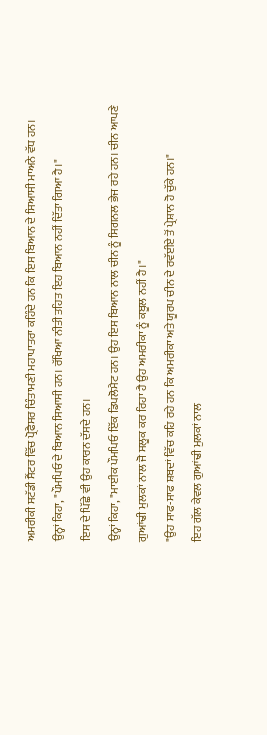ਅਮਰੀਕੀ ਸਟੱਡੀ ਸੈਂਟਰ ਵਿੱਚ ਪ੍ਰੋਫੈਸਰ ਚਿੰਤਾਮਣੀ ਮਹਾਪਾਤਰਾ ਕਹਿੰਦੇ ਹਨ ਕਿ ਇਸ ਬਿਆਨ ਦੇ ਸਿਆਸੀ ਮਾਅਨੇ ਵੱਧ ਹਨ।
ਉਨ੍ਹਾਂ ਕਿਹਾ, "ਪੌਮਪਿਓ ਦੇ ਬਿਆਨ ਸਿਆਸੀ ਹਨ। ਰੱਖਿਆ ਨੀਤੀ ਤਹਿਤ ਇਹ ਬਿਆਨ ਨਹੀਂ ਦਿੱਤਾ ਗਿਆ ਹੈ।"
ਇਸ ਦੇ ਪਿੱਛੇ ਵੀ ਉਹ ਕਾਰਨ ਦੱਸਦੇ ਹਨ।
ਉਨ੍ਹਾਂ ਕਿਹਾ, "ਮਾਈਕ ਪੌਮਪਿਓ ਇੱਕ ਡਿਪਲੋਮੈਟ ਹਨ। ਉਹ ਇਸ ਬਿਆਨ ਨਾਲ ਚੀਨ ਨੂੰ ਸਿਗਨਲ ਭੇਜ ਰਹੇ ਹਨ। ਚੀਨ ਆਪਣੇ ਗੁਆਂਢੀ ਮੁਲਕਾਂ ਨਾਲ ਜੋ ਸਲੂਕ ਕਰ ਰਿਹਾ ਹੈ ਉਹ ਅਮਰੀਕਾ ਨੂੰ ਕਬੂਲ ਨਹੀਂ ਹੈ।"
"ਉਹ ਸਾਫ-ਸਾਫ ਸ਼ਬਦਾਂ ਵਿੱਚ ਕਹਿ ਰਹੇ ਹਨ ਕਿ ਅਮਰੀਕਾ ਅਤੇ ਯੂਰਪ ਚੀਨ ਦੇ ਰਵੱਈਏ ਤੋਂ ਪ੍ਰੇਸ਼ਾਨ ਹੋ ਚੁੱਕੇ ਹਨ।"
ਇਹ ਗੱਲ ਕੇਵਲ ਗੁਆਂਢੀ ਮੁਲਕਾਂ ਨਾਲ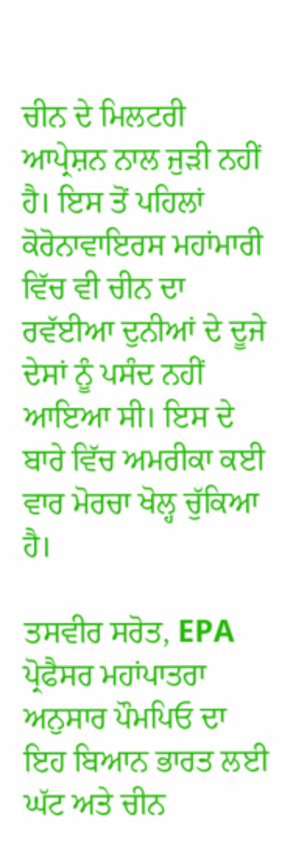ਚੀਨ ਦੇ ਮਿਲਟਰੀ ਆਪ੍ਰੇਸ਼ਨ ਨਾਲ ਜੁੜੀ ਨਹੀਂ ਹੈ। ਇਸ ਤੋਂ ਪਹਿਲਾਂ ਕੋਰੋਨਾਵਾਇਰਸ ਮਹਾਂਮਾਰੀ ਵਿੱਚ ਵੀ ਚੀਨ ਦਾ ਰਵੱਈਆ ਦੁਨੀਆਂ ਦੇ ਦੂਜੇ ਦੇਸਾਂ ਨੂੰ ਪਸੰਦ ਨਹੀਂ ਆਇਆ ਸੀ। ਇਸ ਦੇ ਬਾਰੇ ਵਿੱਚ ਅਮਰੀਕਾ ਕਈ ਵਾਰ ਮੋਰਚਾ ਖੋਲ੍ਹ ਚੁੱਕਿਆ ਹੈ।

ਤਸਵੀਰ ਸਰੋਤ, EPA
ਪ੍ਰੋਫੈਸਰ ਮਹਾਂਪਾਤਰਾ ਅਨੁਸਾਰ ਪੌਮਪਿਓ ਦਾ ਇਹ ਬਿਆਨ ਭਾਰਤ ਲਈ ਘੱਟ ਅਤੇ ਚੀਨ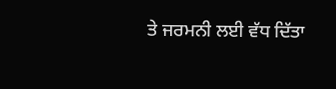ਤੇ ਜਰਮਨੀ ਲਈ ਵੱਧ ਦਿੱਤਾ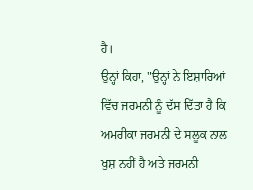ਹੈ।
ਉਨ੍ਹਾਂ ਕਿਹਾ, "ਉਨ੍ਹਾਂ ਨੇ ਇਸ਼ਾਰਿਆਂ ਵਿੱਚ ਜਰਮਨੀ ਨੂੰ ਦੱਸ ਦਿੱਤਾ ਹੈ ਕਿ ਅਮਰੀਕਾ ਜਰਮਨੀ ਦੇ ਸਲੂਕ ਨਾਲ ਖੁਸ਼ ਨਹੀਂ ਹੈ ਅਤੇ ਜਰਮਨੀ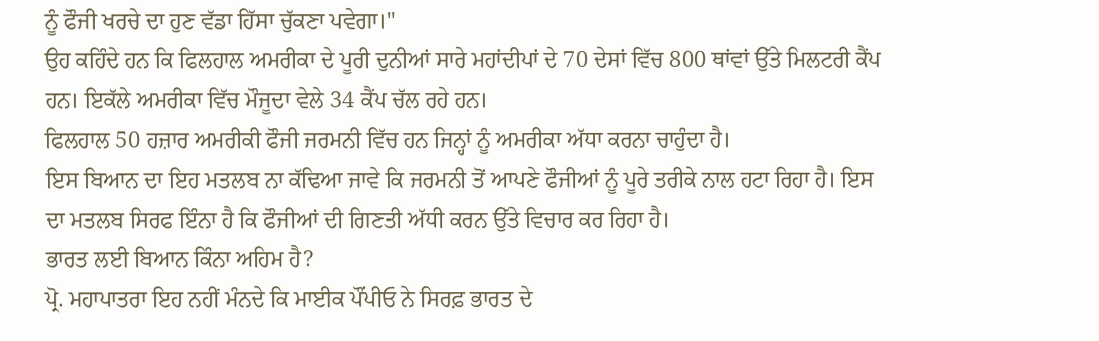ਨੂੰ ਫੌਜੀ ਖਰਚੇ ਦਾ ਹੁਣ ਵੱਡਾ ਹਿੱਸਾ ਚੁੱਕਣਾ ਪਵੇਗਾ।"
ਉਹ ਕਹਿੰਦੇ ਹਨ ਕਿ ਫਿਲਹਾਲ ਅਮਰੀਕਾ ਦੇ ਪੂਰੀ ਦੁਨੀਆਂ ਸਾਰੇ ਮਹਾਂਦੀਪਾਂ ਦੇ 70 ਦੇਸਾਂ ਵਿੱਚ 800 ਥਾਂਵਾਂ ਉੱਤੇ ਮਿਲਟਰੀ ਕੈਂਪ ਹਨ। ਇਕੱਲੇ ਅਮਰੀਕਾ ਵਿੱਚ ਮੌਜੂਦਾ ਵੇਲੇ 34 ਕੈਂਪ ਚੱਲ ਰਹੇ ਹਨ।
ਫਿਲਹਾਲ 50 ਹਜ਼ਾਰ ਅਮਰੀਕੀ ਫੌਜੀ ਜਰਮਨੀ ਵਿੱਚ ਹਨ ਜਿਨ੍ਹਾਂ ਨੂੰ ਅਮਰੀਕਾ ਅੱਧਾ ਕਰਨਾ ਚਾਹੁੰਦਾ ਹੈ।
ਇਸ ਬਿਆਨ ਦਾ ਇਹ ਮਤਲਬ ਨਾ ਕੱਢਿਆ ਜਾਵੇ ਕਿ ਜਰਮਨੀ ਤੋਂ ਆਪਣੇ ਫੌਜੀਆਂ ਨੂੰ ਪੂਰੇ ਤਰੀਕੇ ਨਾਲ ਹਟਾ ਰਿਹਾ ਹੈ। ਇਸ ਦਾ ਮਤਲਬ ਸਿਰਫ ਇੰਨਾ ਹੈ ਕਿ ਫੌਜੀਆਂ ਦੀ ਗਿਣਤੀ ਅੱਧੀ ਕਰਨ ਉੱਤੇ ਵਿਚਾਰ ਕਰ ਰਿਹਾ ਹੈ।
ਭਾਰਤ ਲਈ ਬਿਆਨ ਕਿੰਨਾ ਅਹਿਮ ਹੈ?
ਪ੍ਰੋ. ਮਹਾਪਾਤਰਾ ਇਹ ਨਹੀਂ ਮੰਨਦੇ ਕਿ ਮਾਈਕ ਪੌਂਪੀਓ ਨੇ ਸਿਰਫ਼ ਭਾਰਤ ਦੇ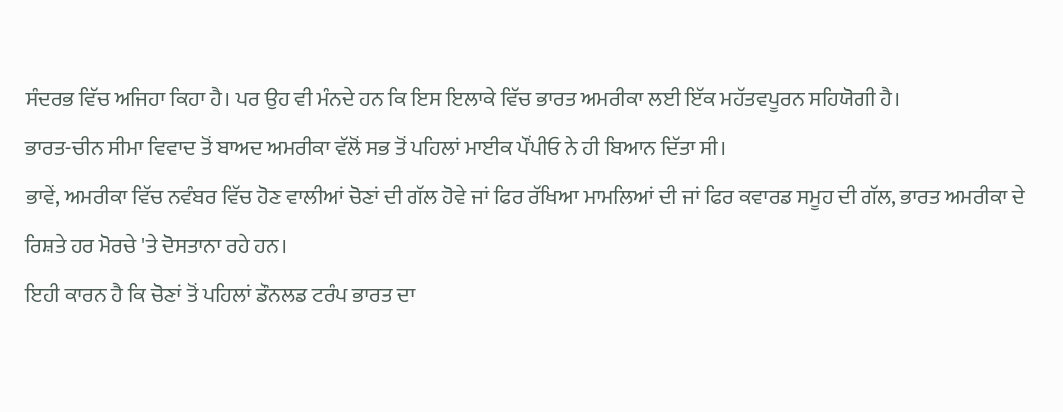ਸੰਦਰਭ ਵਿੱਚ ਅਜਿਹਾ ਕਿਹਾ ਹੈ। ਪਰ ਉਹ ਵੀ ਮੰਨਦੇ ਹਨ ਕਿ ਇਸ ਇਲਾਕੇ ਵਿੱਚ ਭਾਰਤ ਅਮਰੀਕਾ ਲਈ ਇੱਕ ਮਹੱਤਵਪੂਰਨ ਸਹਿਯੋਗੀ ਹੈ।
ਭਾਰਤ-ਚੀਨ ਸੀਮਾ ਵਿਵਾਦ ਤੋਂ ਬਾਅਦ ਅਮਰੀਕਾ ਵੱਲੋਂ ਸਭ ਤੋਂ ਪਹਿਲਾਂ ਮਾਈਕ ਪੌਂਪੀਓ ਨੇ ਹੀ ਬਿਆਨ ਦਿੱਤਾ ਸੀ।
ਭਾਵੇਂ, ਅਮਰੀਕਾ ਵਿੱਚ ਨਵੰਬਰ ਵਿੱਚ ਹੋਣ ਵਾਲੀਆਂ ਚੋਣਾਂ ਦੀ ਗੱਲ ਹੋਵੇ ਜਾਂ ਫਿਰ ਰੱਖਿਆ ਮਾਮਲਿਆਂ ਦੀ ਜਾਂ ਫਿਰ ਕਵਾਰਡ ਸਮੂਹ ਦੀ ਗੱਲ, ਭਾਰਤ ਅਮਰੀਕਾ ਦੇ ਰਿਸ਼ਤੇ ਹਰ ਮੋਰਚੇ 'ਤੇ ਦੋਸਤਾਨਾ ਰਹੇ ਹਨ।
ਇਹੀ ਕਾਰਨ ਹੈ ਕਿ ਚੋਣਾਂ ਤੋਂ ਪਹਿਲਾਂ ਡੌਨਲਡ ਟਰੰਪ ਭਾਰਤ ਦਾ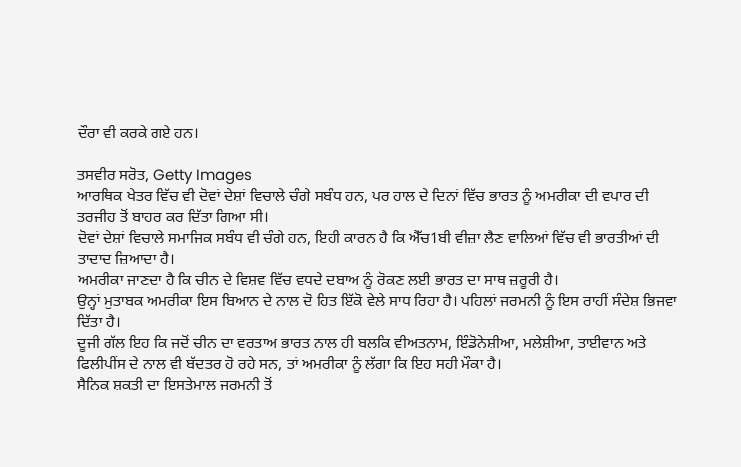ਦੌਰਾ ਵੀ ਕਰਕੇ ਗਏ ਹਨ।

ਤਸਵੀਰ ਸਰੋਤ, Getty Images
ਆਰਥਿਕ ਖੇਤਰ ਵਿੱਚ ਵੀ ਦੋਵਾਂ ਦੇਸ਼ਾਂ ਵਿਚਾਲੇ ਚੰਗੇ ਸਬੰਧ ਹਨ, ਪਰ ਹਾਲ ਦੇ ਦਿਨਾਂ ਵਿੱਚ ਭਾਰਤ ਨੂੰ ਅਮਰੀਕਾ ਦੀ ਵਪਾਰ ਦੀ ਤਰਜੀਹ ਤੋਂ ਬਾਹਰ ਕਰ ਦਿੱਤਾ ਗਿਆ ਸੀ।
ਦੋਵਾਂ ਦੇਸ਼ਾਂ ਵਿਚਾਲੇ ਸਮਾਜਿਕ ਸਬੰਧ ਵੀ ਚੰਗੇ ਹਨ, ਇਹੀ ਕਾਰਨ ਹੈ ਕਿ ਐੱਚ1ਬੀ ਵੀਜ਼ਾ ਲੈਣ ਵਾਲਿਆਂ ਵਿੱਚ ਵੀ ਭਾਰਤੀਆਂ ਦੀ ਤਾਦਾਦ ਜ਼ਿਆਦਾ ਹੈ।
ਅਮਰੀਕਾ ਜਾਣਦਾ ਹੈ ਕਿ ਚੀਨ ਦੇ ਵਿਸ਼ਵ ਵਿੱਚ ਵਧਦੇ ਦਬਾਅ ਨੂੰ ਰੋਕਣ ਲਈ ਭਾਰਤ ਦਾ ਸਾਥ ਜ਼ਰੂਰੀ ਹੈ।
ਉਨ੍ਹਾਂ ਮੁਤਾਬਕ ਅਮਰੀਕਾ ਇਸ ਬਿਆਨ ਦੇ ਨਾਲ ਦੋ ਹਿਤ ਇੱਕੋ ਵੇਲੇ ਸਾਧ ਰਿਹਾ ਹੈ। ਪਹਿਲਾਂ ਜਰਮਨੀ ਨੂੰ ਇਸ ਰਾਹੀਂ ਸੰਦੇਸ਼ ਭਿਜਵਾ ਦਿੱਤਾ ਹੈ।
ਦੂਜੀ ਗੱਲ ਇਹ ਕਿ ਜਦੋਂ ਚੀਨ ਦਾ ਵਰਤਾਅ ਭਾਰਤ ਨਾਲ ਹੀ ਬਲਕਿ ਵੀਅਤਨਾਮ, ਇੰਡੋਨੇਸ਼ੀਆ, ਮਲੇਸ਼ੀਆ, ਤਾਈਵਾਨ ਅਤੇ ਫਿਲੀਪੀਂਸ ਦੇ ਨਾਲ ਵੀ ਬੱਦਤਰ ਹੋ ਰਹੇ ਸਨ, ਤਾਂ ਅਮਰੀਕਾ ਨੂੰ ਲੱਗਾ ਕਿ ਇਹ ਸਹੀ ਮੌਕਾ ਹੈ।
ਸੈਨਿਕ ਸ਼ਕਤੀ ਦਾ ਇਸਤੇਮਾਲ ਜਰਮਨੀ ਤੋਂ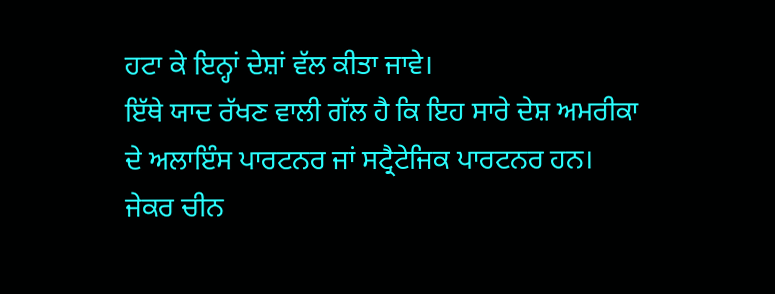ਹਟਾ ਕੇ ਇਨ੍ਹਾਂ ਦੇਸ਼ਾਂ ਵੱਲ ਕੀਤਾ ਜਾਵੇ।
ਇੱਥੇ ਯਾਦ ਰੱਖਣ ਵਾਲੀ ਗੱਲ ਹੈ ਕਿ ਇਹ ਸਾਰੇ ਦੇਸ਼ ਅਮਰੀਕਾ ਦੇ ਅਲਾਇੰਸ ਪਾਰਟਨਰ ਜਾਂ ਸਟ੍ਰੈਟੇਜਿਕ ਪਾਰਟਨਰ ਹਨ।
ਜੇਕਰ ਚੀਨ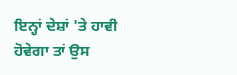ਇਨ੍ਹਾਂ ਦੇਸ਼ਾਂ 'ਤੇ ਹਾਵੀ ਹੋਵੇਗਾ ਤਾਂ ਉਸ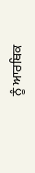ਨੂੰ ਆਰਥਿਕ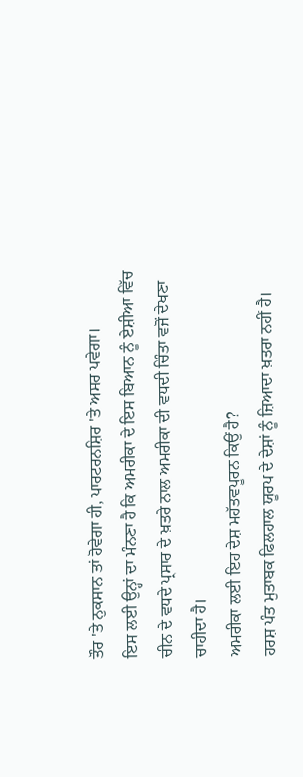ਤੌਰ 'ਤੇ ਨੁਕਸਾਨ ਤਾਂ ਹੋਵੇਗਾ ਹੀ, ਪਾਰਟਰਨਸ਼ਿਰ 'ਤੇ ਅਸਰ ਪਵੇਗਾ।
ਇਸ ਲਈ ਉਨ੍ਹਾਂ ਦਾ ਮੰਨਣਾ ਹੈ ਕਿ ਅਮਰੀਕਾ ਦੇ ਇਸ ਬਿਆਨ ਨੂੰ ਏਸ਼ੀਆ ਵਿੱਚ ਚੀਨ ਦੇ ਵਧਦੇ ਪ੍ਰਸਾਰ ਦੇ ਖ਼ਤਰੇ ਨਾਲ ਅਮਰੀਕਾ ਦੀ ਵਧਦੀ ਚਿੰਤਾ ਵਜੋਂ ਦੇਖਣਾ ਚਾਹੀਦਾ ਹੈ।
ਅਮਰੀਕਾ ਲਈ ਇਹ ਦੇਸ਼ ਮਹੱਤਵਪੂਰਨ ਕਿਉਂ ਹੈ?
ਹਰਸ਼ ਪੰਤ ਮੁਤਾਬਕ ਫਿਲਹਾਲ ਯੂਰਪ ਦੇ ਦੇਸ਼ਾਂ ਨੂੰ ਜ਼ਿਆਦਾ ਖ਼ਤਰਾ ਨਹੀਂ ਹੈ।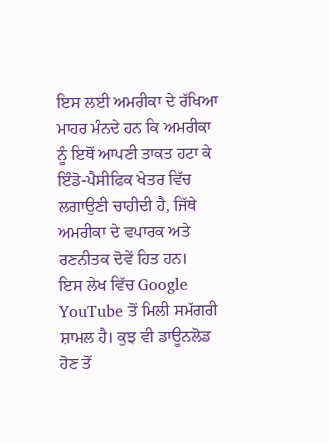ਇਸ ਲਈ ਅਮਰੀਕਾ ਦੇ ਰੱਖਿਆ ਮਾਹਰ ਮੰਨਦੇ ਹਨ ਕਿ ਅਮਰੀਕਾ ਨੂੰ ਇਥੋਂ ਆਪਣੀ ਤਾਕਤ ਹਟਾ ਕੇ ਇੰਡੋ-ਪੈਸੀਫਿਕ ਖੇਤਰ ਵਿੱਚ ਲਗਾਉਣੀ ਚਾਹੀਦੀ ਹੈ, ਜਿੱਥੇ ਅਮਰੀਕਾ ਦੇ ਵਪਾਰਕ ਅਤੇ ਰਣਨੀਤਕ ਦੋਵੇਂ ਹਿਤ ਹਨ।
ਇਸ ਲੇਖ ਵਿੱਚ Google YouTube ਤੋਂ ਮਿਲੀ ਸਮੱਗਰੀ ਸ਼ਾਮਲ ਹੈ। ਕੁਝ ਵੀ ਡਾਊਨਲੋਡ ਹੋਣ ਤੋਂ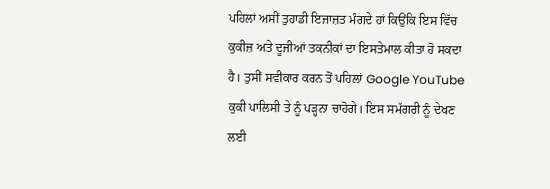ਪਹਿਲਾਂ ਅਸੀਂ ਤੁਹਾਡੀ ਇਜਾਜ਼ਤ ਮੰਗਦੇ ਹਾਂ ਕਿਉਂਕਿ ਇਸ ਵਿੱਚ ਕੁਕੀਜ਼ ਅਤੇ ਦੂਜੀਆਂ ਤਕਨੀਕਾਂ ਦਾ ਇਸਤੇਮਾਲ ਕੀਤਾ ਹੋ ਸਕਦਾ ਹੈ। ਤੁਸੀਂ ਸਵੀਕਾਰ ਕਰਨ ਤੋਂ ਪਹਿਲਾਂ Google YouTube ਕੁਕੀ ਪਾਲਿਸੀ ਤੇ ਨੂੰ ਪੜ੍ਹਨਾ ਚਾਹੋਗੇ। ਇਸ ਸਮੱਗਰੀ ਨੂੰ ਦੇਖਣ ਲਈ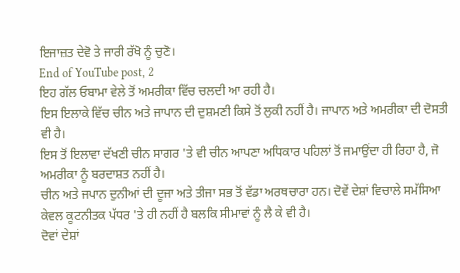ਇਜਾਜ਼ਤ ਦੇਵੋ ਤੇ ਜਾਰੀ ਰੱਖੋ ਨੂੰ ਚੁਣੋ।
End of YouTube post, 2
ਇਹ ਗੱਲ ਓਬਾਮਾ ਵੇਲੇ ਤੋਂ ਅਮਰੀਕਾ ਵਿੱਚ ਚਲਦੀ ਆ ਰਹੀ ਹੈ।
ਇਸ ਇਲਾਕੇ ਵਿੱਚ ਚੀਨ ਅਤੇ ਜਾਪਾਨ ਦੀ ਦੁਸ਼ਮਣੀ ਕਿਸੇ ਤੋਂ ਲੁਕੀ ਨਹੀਂ ਹੈ। ਜਾਪਾਨ ਅਤੇ ਅਮਰੀਕਾ ਦੀ ਦੋਸਤੀ ਵੀ ਹੈ।
ਇਸ ਤੋਂ ਇਲਾਵਾ ਦੱਖਣੀ ਚੀਨ ਸਾਗਰ 'ਤੇ ਵੀ ਚੀਨ ਆਪਣਾ ਅਧਿਕਾਰ ਪਹਿਲਾਂ ਤੋਂ ਜਮਾਉਂਦਾ ਹੀ ਰਿਹਾ ਹੈ, ਜੋ ਅਮਰੀਕਾ ਨੂੰ ਬਰਦਾਸ਼ਤ ਨਹੀਂ ਹੈ।
ਚੀਨ ਅਤੇ ਜਪਾਨ ਦੁਨੀਆਂ ਦੀ ਦੂਜਾ ਅਤੇ ਤੀਜਾ ਸਭ ਤੋਂ ਵੱਡਾ ਅਰਥਚਾਰਾ ਹਨ। ਦੋਵੇਂ ਦੇਸ਼ਾਂ ਵਿਚਾਲੇ ਸਮੱਸਿਆ ਕੇਵਲ ਕੂਟਨੀਤਕ ਪੱਧਰ 'ਤੇ ਹੀ ਨਹੀਂ ਹੈ ਬਲਕਿ ਸੀਮਾਵਾਂ ਨੂੰ ਲੈ ਕੇ ਵੀ ਹੈ।
ਦੋਵਾਂ ਦੇਸ਼ਾਂ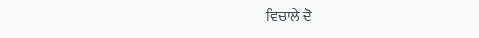ਵਿਚਾਲੇ ਦੋ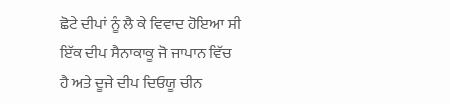ਛੋਟੇ ਦੀਪਾਂ ਨੂੰ ਲੈ ਕੇ ਵਿਵਾਦ ਹੋਇਆ ਸੀ ਇੱਕ ਦੀਪ ਸੈਨਾਕਾਕੂ ਜੋ ਜਾਪਾਨ ਵਿੱਚ ਹੈ ਅਤੇ ਦੂਜੇ ਦੀਪ ਦਿਓਯੂ ਚੀਨ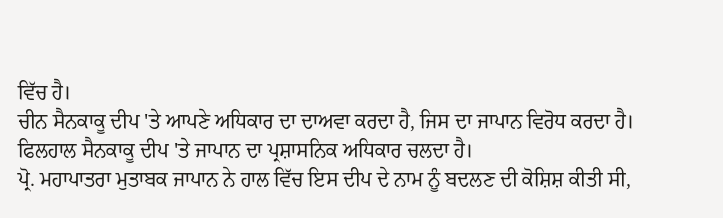ਵਿੱਚ ਹੈ।
ਚੀਨ ਸੈਨਕਾਕੂ ਦੀਪ 'ਤੇ ਆਪਣੇ ਅਧਿਕਾਰ ਦਾ ਦਾਅਵਾ ਕਰਦਾ ਹੈ, ਜਿਸ ਦਾ ਜਾਪਾਨ ਵਿਰੋਧ ਕਰਦਾ ਹੈ। ਫਿਲਹਾਲ ਸੈਨਕਾਕੂ ਦੀਪ 'ਤੇ ਜਾਪਾਨ ਦਾ ਪ੍ਰਸ਼ਾਸਨਿਕ ਅਧਿਕਾਰ ਚਲਦਾ ਹੈ।
ਪ੍ਰੋ. ਮਹਾਪਾਤਰਾ ਮੁਤਾਬਕ ਜਾਪਾਨ ਨੇ ਹਾਲ ਵਿੱਚ ਇਸ ਦੀਪ ਦੇ ਨਾਮ ਨੂੰ ਬਦਲਣ ਦੀ ਕੋਸ਼ਿਸ਼ ਕੀਤੀ ਸੀ,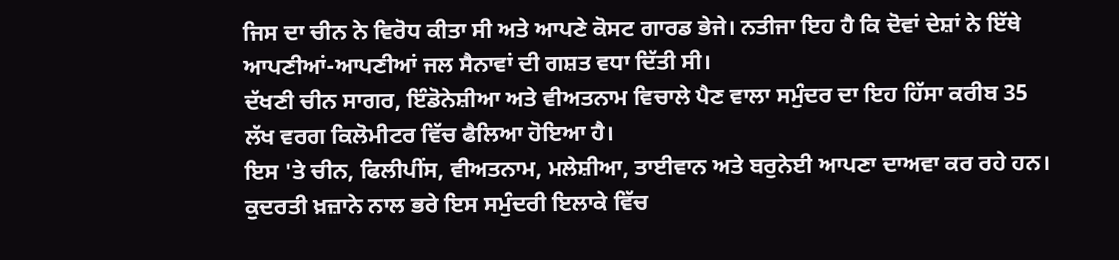ਜਿਸ ਦਾ ਚੀਨ ਨੇ ਵਿਰੋਧ ਕੀਤਾ ਸੀ ਅਤੇ ਆਪਣੇ ਕੋਸਟ ਗਾਰਡ ਭੇਜੇ। ਨਤੀਜਾ ਇਹ ਹੈ ਕਿ ਦੋਵਾਂ ਦੇਸ਼ਾਂ ਨੇ ਇੱਥੇ ਆਪਣੀਆਂ-ਆਪਣੀਆਂ ਜਲ ਸੈਨਾਵਾਂ ਦੀ ਗਸ਼ਤ ਵਧਾ ਦਿੱਤੀ ਸੀ।
ਦੱਖਣੀ ਚੀਨ ਸਾਗਰ, ਇੰਡੋਨੇਸ਼ੀਆ ਅਤੇ ਵੀਅਤਨਾਮ ਵਿਚਾਲੇ ਪੈਣ ਵਾਲਾ ਸਮੁੰਦਰ ਦਾ ਇਹ ਹਿੱਸਾ ਕਰੀਬ 35 ਲੱਖ ਵਰਗ ਕਿਲੋਮੀਟਰ ਵਿੱਚ ਫੈਲਿਆ ਹੋਇਆ ਹੈ।
ਇਸ 'ਤੇ ਚੀਨ, ਫਿਲੀਪੀਂਸ, ਵੀਅਤਨਾਮ, ਮਲੇਸ਼ੀਆ, ਤਾਈਵਾਨ ਅਤੇ ਬਰੁਨੇਈ ਆਪਣਾ ਦਾਅਵਾ ਕਰ ਰਹੇ ਹਨ।
ਕੁਦਰਤੀ ਖ਼ਜ਼ਾਨੇ ਨਾਲ ਭਰੇ ਇਸ ਸਮੁੰਦਰੀ ਇਲਾਕੇ ਵਿੱਚ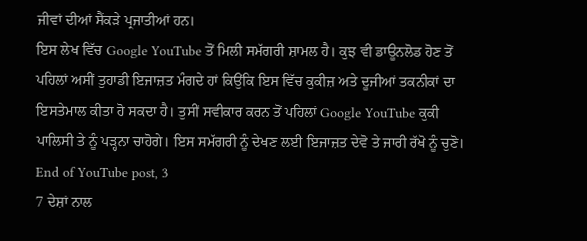ਜੀਵਾਂ ਦੀਆਂ ਸੈਂਕੜੇ ਪ੍ਰਜਾਤੀਆਂ ਹਨ।
ਇਸ ਲੇਖ ਵਿੱਚ Google YouTube ਤੋਂ ਮਿਲੀ ਸਮੱਗਰੀ ਸ਼ਾਮਲ ਹੈ। ਕੁਝ ਵੀ ਡਾਊਨਲੋਡ ਹੋਣ ਤੋਂ ਪਹਿਲਾਂ ਅਸੀਂ ਤੁਹਾਡੀ ਇਜਾਜ਼ਤ ਮੰਗਦੇ ਹਾਂ ਕਿਉਂਕਿ ਇਸ ਵਿੱਚ ਕੁਕੀਜ਼ ਅਤੇ ਦੂਜੀਆਂ ਤਕਨੀਕਾਂ ਦਾ ਇਸਤੇਮਾਲ ਕੀਤਾ ਹੋ ਸਕਦਾ ਹੈ। ਤੁਸੀਂ ਸਵੀਕਾਰ ਕਰਨ ਤੋਂ ਪਹਿਲਾਂ Google YouTube ਕੁਕੀ ਪਾਲਿਸੀ ਤੇ ਨੂੰ ਪੜ੍ਹਨਾ ਚਾਹੋਗੇ। ਇਸ ਸਮੱਗਰੀ ਨੂੰ ਦੇਖਣ ਲਈ ਇਜਾਜ਼ਤ ਦੇਵੋ ਤੇ ਜਾਰੀ ਰੱਖੋ ਨੂੰ ਚੁਣੋ।
End of YouTube post, 3
7 ਦੇਸ਼ਾਂ ਨਾਲ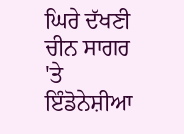ਘਿਰੇ ਦੱਖਣੀ ਚੀਨ ਸਾਗਰ 'ਤੇ ਇੰਡੋਨੇਸ਼ੀਆ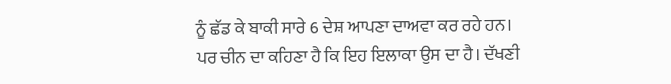ਨੂੰ ਛੱਡ ਕੇ ਬਾਕੀ ਸਾਰੇ 6 ਦੇਸ਼ ਆਪਣਾ ਦਾਅਵਾ ਕਰ ਰਹੇ ਹਨ।
ਪਰ ਚੀਨ ਦਾ ਕਹਿਣਾ ਹੈ ਕਿ ਇਹ ਇਲਾਕਾ ਉਸ ਦਾ ਹੈ। ਦੱਖਣੀ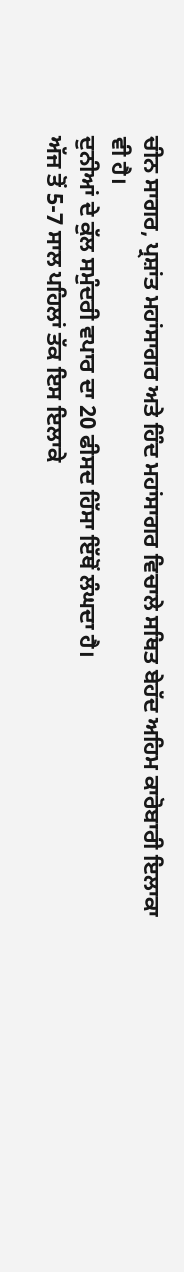ਚੀਨ ਸਾਗਰ, ਪ੍ਰਸ਼ਾਂਤ ਮਹਾਂਸਾਗਰ ਅਤੇ ਹਿੰਦ ਮਹਾਂਸਾਗਰ ਵਿਚਾਲੇ ਸਥਿਤ ਬੇਹੱਦ ਅਹਿਮ ਕਾਰੋਬਾਰੀ ਇਲਾਕਾ ਵੀ ਹੈ।
ਦੁਨੀਆਂ ਦੇ ਕੁੱਲ ਸਮੁੰਦਰੀ ਵਪਾਰ ਦਾ 20 ਫੀਸਦ ਹਿੱਸਾ ਇੱਥੋਂ ਲੰਘਦਾ ਹੈ।
ਅੱਜ ਤੋਂ 5-7 ਸਾਲ ਪਹਿਲਾਂ ਤੱਕ ਇਸ ਇਲਾਕੇ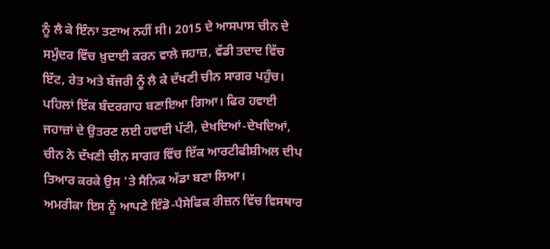ਨੂੰ ਲੈ ਕੇ ਇੰਨਾ ਤਣਾਅ ਨਹੀਂ ਸੀ। 2015 ਦੇ ਆਸਪਾਸ ਚੀਨ ਦੇ ਸਮੁੰਦਰ ਵਿੱਚ ਖ਼ੁਦਾਈ ਕਰਨ ਵਾਲੇ ਜਹਾਜ਼, ਵੱਡੀ ਤਦਾਦ ਵਿੱਚ ਇੱਟ, ਰੇਤ ਅਤੇ ਬੱਜਰੀ ਨੂੰ ਲੈ ਕੇ ਦੱਖਣੀ ਚੀਨ ਸਾਗਰ ਪਹੁੰਚ।
ਪਹਿਲਾਂ ਇੱਕ ਬੰਦਰਗਾਹ ਬਣਾਇਆ ਗਿਆ। ਫਿਰ ਹਵਾਈ ਜਹਾਜ਼ਾਂ ਦੇ ਉਤਰਣ ਲਈ ਹਵਾਈ ਪੱਟੀ, ਦੇਖਦਿਆਂ-ਦੇਖਦਿਆਂ, ਚੀਨ ਨੇ ਦੱਖਣੀ ਚੀਨ ਸਾਗਰ ਵਿੱਚ ਇੱਕ ਆਰਟੀਫੀਸ਼ੀਅਲ ਦੀਪ ਤਿਆਰ ਕਰਕੇ ਉਸ 'ਤੇ ਸੈਨਿਕ ਅੱਡਾ ਬਣਾ ਲਿਆ।
ਅਮਰੀਕਾ ਇਸ ਨੂੰ ਆਪਣੇ ਇੰਡੋ-ਪੈਸੇਫਿਕ ਰੀਜ਼ਨ ਵਿੱਚ ਵਿਸਥਾਰ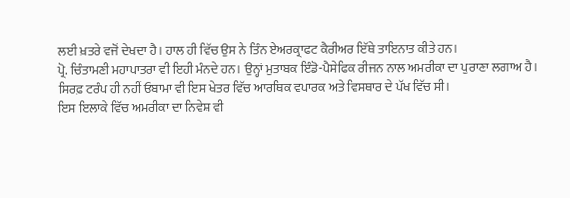ਲਈ ਖ਼ਤਰੇ ਵਜੋਂ ਦੇਖਦਾ ਹੈ। ਹਾਲ ਹੀ ਵਿੱਚ ਉਸ ਨੇ ਤਿੰਨ ਏਅਰਕ੍ਰਾਫਟ ਕੈਰੀਅਰ ਇੱਥੇ ਤਾਇਨਾਤ ਕੀਤੇ ਹਨ।
ਪ੍ਰੋ. ਚਿੰਤਾਮਣੀ ਮਹਾਪਾਤਰਾ ਵੀ ਇਹੀ ਮੰਨਦੇ ਹਨ। ਉਨ੍ਹਾਂ ਮੁਤਾਬਕ ਇੰਡੋ-ਪੈਸੇਫਿਕ ਰੀਜਨ ਨਾਲ ਅਮਰੀਕਾ ਦਾ ਪੁਰਾਣਾ ਲਗਾਅ ਹੈ।
ਸਿਰਫ਼ ਟਰੰਪ ਹੀ ਨਹੀਂ ਓਬਾਮਾ ਵੀ ਇਸ ਖੇਤਰ ਵਿੱਚ ਆਰਥਿਕ ਵਪਾਰਕ ਅਤੇ ਵਿਸਥਾਰ ਦੇ ਪੱਖ ਵਿੱਚ ਸੀ।
ਇਸ ਇਲਾਕੇ ਵਿੱਚ ਅਮਰੀਕਾ ਦਾ ਨਿਵੇਸ਼ ਵੀ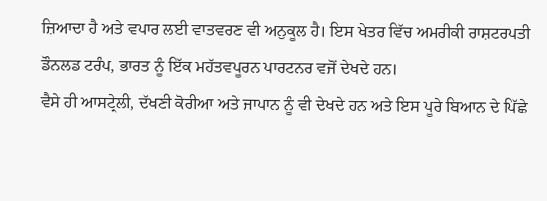ਜ਼ਿਆਦਾ ਹੈ ਅਤੇ ਵਪਾਰ ਲਈ ਵਾਤਵਰਣ ਵੀ ਅਨੁਕੂਲ ਹੈ। ਇਸ ਖੇਤਰ ਵਿੱਚ ਅਮਰੀਕੀ ਰਾਸ਼ਟਰਪਤੀ ਡੌਨਲਡ ਟਰੰਪ, ਭਾਰਤ ਨੂੰ ਇੱਕ ਮਹੱਤਵਪੂਰਨ ਪਾਰਟਨਰ ਵਜੋਂ ਦੇਖਦੇ ਹਨ।
ਵੈਸੇ ਹੀ ਆਸਟ੍ਰੇਲੀ, ਦੱਖਣੀ ਕੋਰੀਆ ਅਤੇ ਜਾਪਾਨ ਨੂੰ ਵੀ ਦੇਖਦੇ ਹਨ ਅਤੇ ਇਸ ਪੂਰੇ ਬਿਆਨ ਦੇ ਪਿੱਛੇ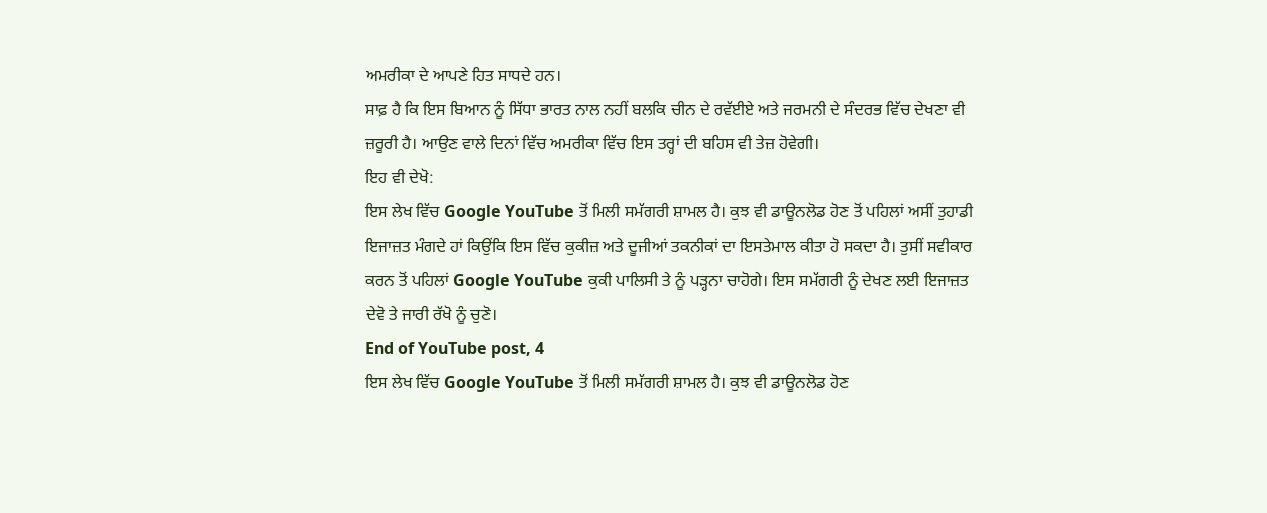ਅਮਰੀਕਾ ਦੇ ਆਪਣੇ ਹਿਤ ਸਾਧਦੇ ਹਨ।
ਸਾਫ਼ ਹੈ ਕਿ ਇਸ ਬਿਆਨ ਨੂੰ ਸਿੱਧਾ ਭਾਰਤ ਨਾਲ ਨਹੀਂ ਬਲਕਿ ਚੀਨ ਦੇ ਰਵੱਈਏ ਅਤੇ ਜਰਮਨੀ ਦੇ ਸੰਦਰਭ ਵਿੱਚ ਦੇਖਣਾ ਵੀ ਜ਼ਰੂਰੀ ਹੈ। ਆਉਣ ਵਾਲੇ ਦਿਨਾਂ ਵਿੱਚ ਅਮਰੀਕਾ ਵਿੱਚ ਇਸ ਤਰ੍ਹਾਂ ਦੀ ਬਹਿਸ ਵੀ ਤੇਜ਼ ਹੋਵੇਗੀ।
ਇਹ ਵੀ ਦੇਖੋ:
ਇਸ ਲੇਖ ਵਿੱਚ Google YouTube ਤੋਂ ਮਿਲੀ ਸਮੱਗਰੀ ਸ਼ਾਮਲ ਹੈ। ਕੁਝ ਵੀ ਡਾਊਨਲੋਡ ਹੋਣ ਤੋਂ ਪਹਿਲਾਂ ਅਸੀਂ ਤੁਹਾਡੀ ਇਜਾਜ਼ਤ ਮੰਗਦੇ ਹਾਂ ਕਿਉਂਕਿ ਇਸ ਵਿੱਚ ਕੁਕੀਜ਼ ਅਤੇ ਦੂਜੀਆਂ ਤਕਨੀਕਾਂ ਦਾ ਇਸਤੇਮਾਲ ਕੀਤਾ ਹੋ ਸਕਦਾ ਹੈ। ਤੁਸੀਂ ਸਵੀਕਾਰ ਕਰਨ ਤੋਂ ਪਹਿਲਾਂ Google YouTube ਕੁਕੀ ਪਾਲਿਸੀ ਤੇ ਨੂੰ ਪੜ੍ਹਨਾ ਚਾਹੋਗੇ। ਇਸ ਸਮੱਗਰੀ ਨੂੰ ਦੇਖਣ ਲਈ ਇਜਾਜ਼ਤ ਦੇਵੋ ਤੇ ਜਾਰੀ ਰੱਖੋ ਨੂੰ ਚੁਣੋ।
End of YouTube post, 4
ਇਸ ਲੇਖ ਵਿੱਚ Google YouTube ਤੋਂ ਮਿਲੀ ਸਮੱਗਰੀ ਸ਼ਾਮਲ ਹੈ। ਕੁਝ ਵੀ ਡਾਊਨਲੋਡ ਹੋਣ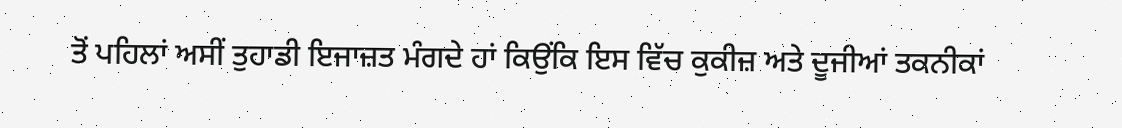ਤੋਂ ਪਹਿਲਾਂ ਅਸੀਂ ਤੁਹਾਡੀ ਇਜਾਜ਼ਤ ਮੰਗਦੇ ਹਾਂ ਕਿਉਂਕਿ ਇਸ ਵਿੱਚ ਕੁਕੀਜ਼ ਅਤੇ ਦੂਜੀਆਂ ਤਕਨੀਕਾਂ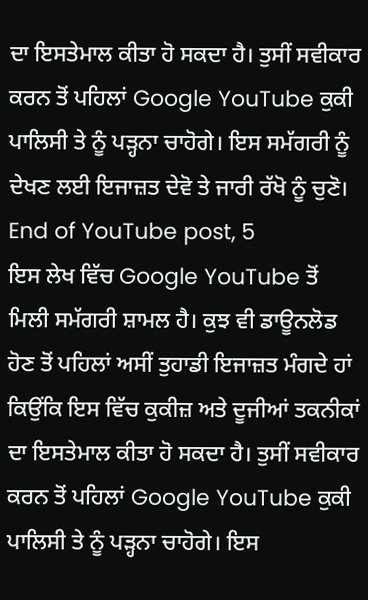ਦਾ ਇਸਤੇਮਾਲ ਕੀਤਾ ਹੋ ਸਕਦਾ ਹੈ। ਤੁਸੀਂ ਸਵੀਕਾਰ ਕਰਨ ਤੋਂ ਪਹਿਲਾਂ Google YouTube ਕੁਕੀ ਪਾਲਿਸੀ ਤੇ ਨੂੰ ਪੜ੍ਹਨਾ ਚਾਹੋਗੇ। ਇਸ ਸਮੱਗਰੀ ਨੂੰ ਦੇਖਣ ਲਈ ਇਜਾਜ਼ਤ ਦੇਵੋ ਤੇ ਜਾਰੀ ਰੱਖੋ ਨੂੰ ਚੁਣੋ।
End of YouTube post, 5
ਇਸ ਲੇਖ ਵਿੱਚ Google YouTube ਤੋਂ ਮਿਲੀ ਸਮੱਗਰੀ ਸ਼ਾਮਲ ਹੈ। ਕੁਝ ਵੀ ਡਾਊਨਲੋਡ ਹੋਣ ਤੋਂ ਪਹਿਲਾਂ ਅਸੀਂ ਤੁਹਾਡੀ ਇਜਾਜ਼ਤ ਮੰਗਦੇ ਹਾਂ ਕਿਉਂਕਿ ਇਸ ਵਿੱਚ ਕੁਕੀਜ਼ ਅਤੇ ਦੂਜੀਆਂ ਤਕਨੀਕਾਂ ਦਾ ਇਸਤੇਮਾਲ ਕੀਤਾ ਹੋ ਸਕਦਾ ਹੈ। ਤੁਸੀਂ ਸਵੀਕਾਰ ਕਰਨ ਤੋਂ ਪਹਿਲਾਂ Google YouTube ਕੁਕੀ ਪਾਲਿਸੀ ਤੇ ਨੂੰ ਪੜ੍ਹਨਾ ਚਾਹੋਗੇ। ਇਸ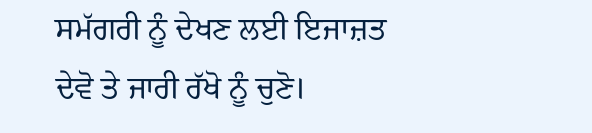ਸਮੱਗਰੀ ਨੂੰ ਦੇਖਣ ਲਈ ਇਜਾਜ਼ਤ ਦੇਵੋ ਤੇ ਜਾਰੀ ਰੱਖੋ ਨੂੰ ਚੁਣੋ।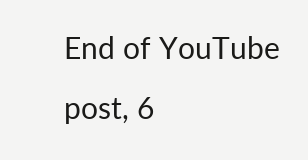End of YouTube post, 6